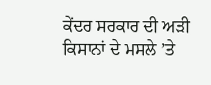ਕੇਂਦਰ ਸਰਕਾਰ ਦੀ ਅੜੀ
ਕਿਸਾਨਾਂ ਦੇ ਮਸਲੇ ’ਤੇ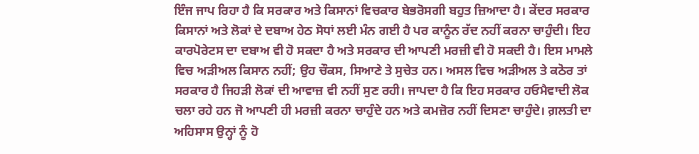ਇੰਜ ਜਾਪ ਰਿਹਾ ਹੈ ਕਿ ਸਰਕਾਰ ਅਤੇ ਕਿਸਾਨਾਂ ਵਿਚਕਾਰ ਬੇਭਰੋਸਗੀ ਬਹੁਤ ਜ਼ਿਆਦਾ ਹੈ। ਕੇਂਦਰ ਸਰਕਾਰ ਕਿਸਾਨਾਂ ਅਤੇ ਲੋਕਾਂ ਦੇ ਦਬਾਅ ਹੇਠ ਸੋਧਾਂ ਲਈ ਮੰਨ ਗਈ ਹੈ ਪਰ ਕਾਨੂੰਨ ਰੱਦ ਨਹੀਂ ਕਰਨਾ ਚਾਹੁੰਦੀ। ਇਹ ਕਾਰਪੋਰੇਟਸ ਦਾ ਦਬਾਅ ਵੀ ਹੋ ਸਕਦਾ ਹੈ ਅਤੇ ਸਰਕਾਰ ਦੀ ਆਪਣੀ ਮਰਜ਼ੀ ਵੀ ਹੋ ਸਕਦੀ ਹੈ। ਇਸ ਮਾਮਲੇ ਵਿਚ ਅੜੀਅਲ ਕਿਸਾਨ ਨਹੀਂ; ਉਹ ਚੌਕਸ, ਸਿਆਣੇ ਤੇ ਸੁਚੇਤ ਹਨ। ਅਸਲ ਵਿਚ ਅੜੀਅਲ ਤੇ ਕਠੋਰ ਤਾਂ ਸਰਕਾਰ ਹੈ ਜਿਹੜੀ ਲੋਕਾਂ ਦੀ ਆਵਾਜ਼ ਵੀ ਨਹੀਂ ਸੁਣ ਰਹੀ। ਜਾਪਦਾ ਹੈ ਕਿ ਇਹ ਸਰਕਾਰ ਹਓਮੈਵਾਦੀ ਲੋਕ ਚਲਾ ਰਹੇ ਹਨ ਜੋ ਆਪਣੀ ਹੀ ਮਰਜ਼ੀ ਕਰਨਾ ਚਾਹੁੰਦੇ ਹਨ ਅਤੇ ਕਮਜ਼ੋਰ ਨਹੀਂ ਦਿਸਣਾ ਚਾਹੁੰਦੇ। ਗ਼ਲਤੀ ਦਾ ਅਹਿਸਾਸ ਉਨ੍ਹਾਂ ਨੂੰ ਹੋ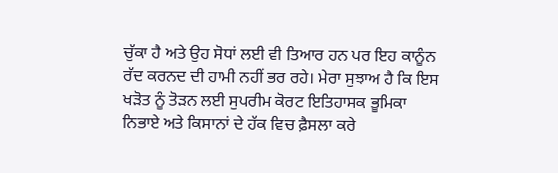ਚੁੱਕਾ ਹੈ ਅਤੇ ਉਹ ਸੋਧਾਂ ਲਈ ਵੀ ਤਿਆਰ ਹਨ ਪਰ ਇਹ ਕਾਨੂੰਨ ਰੱਦ ਕਰਨਦ ਦੀ ਹਾਮੀ ਨਹੀਂ ਭਰ ਰਹੇ। ਮੇਰਾ ਸੁਝਾਅ ਹੈ ਕਿ ਇਸ ਖੜੋਤ ਨੂੰ ਤੋੜਨ ਲਈ ਸੁਪਰੀਮ ਕੋਰਟ ਇਤਿਹਾਸਕ ਭੂਮਿਕਾ ਨਿਭਾਏ ਅਤੇ ਕਿਸਾਨਾਂ ਦੇ ਹੱਕ ਵਿਚ ਫ਼ੈਸਲਾ ਕਰੇ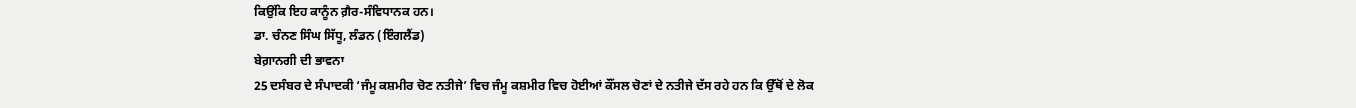ਕਿਉਂਕਿ ਇਹ ਕਾਨੂੰਨ ਗ਼ੈਰ-ਸੰਵਿਧਾਨਕ ਹਨ।
ਡਾ. ਚੰਨਣ ਸਿੰਘ ਸਿੱਧੂ, ਲੰਡਨ (ਇੰਗਲੈਂਡ)
ਬੇਗ਼ਾਨਗੀ ਦੀ ਭਾਵਨਾ
25 ਦਸੰਬਰ ਦੇ ਸੰਪਾਦਕੀ ‘ਜੰਮੂ ਕਸ਼ਮੀਰ ਚੋਣ ਨਤੀਜੇ’ ਵਿਚ ਜੰਮੂ ਕਸ਼ਮੀਰ ਵਿਚ ਹੋਈਆਂ ਕੌਂਸਲ ਚੋਣਾਂ ਦੇ ਨਤੀਜੇ ਦੱਸ ਰਹੇ ਹਨ ਕਿ ਉੱਥੋਂ ਦੇ ਲੋਕ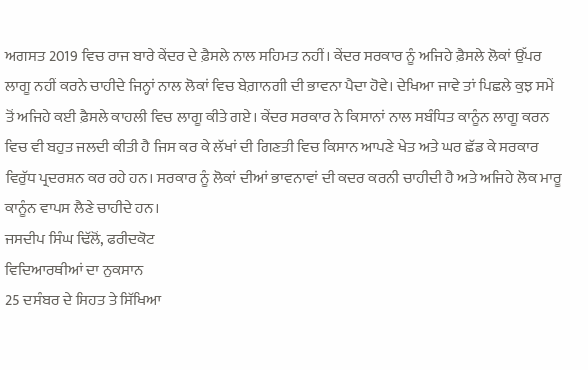ਅਗਸਤ 2019 ਵਿਚ ਰਾਜ ਬਾਰੇ ਕੇਂਦਰ ਦੇ ਫ਼ੈਸਲੇ ਨਾਲ ਸਹਿਮਤ ਨਹੀਂ। ਕੇਂਦਰ ਸਰਕਾਰ ਨੂੰ ਅਜਿਹੇ ਫ਼ੈਸਲੇ ਲੋਕਾਂ ਉੱਪਰ ਲਾਗੂ ਨਹੀਂ ਕਰਨੇ ਚਾਹੀਦੇ ਜਿਨ੍ਹਾਂ ਨਾਲ ਲੋਕਾਂ ਵਿਚ ਬੇਗ਼ਾਨਗੀ ਦੀ ਭਾਵਨਾ ਪੈਦਾ ਹੋਵੇ। ਦੇਖਿਆ ਜਾਵੇ ਤਾਂ ਪਿਛਲੇ ਕੁਝ ਸਮੇਂ ਤੋਂ ਅਜਿਹੇ ਕਈ ਫ਼ੈਸਲੇ ਕਾਹਲੀ ਵਿਚ ਲਾਗੂ ਕੀਤੇ ਗਏ। ਕੇਂਦਰ ਸਰਕਾਰ ਨੇ ਕਿਸਾਨਾਂ ਨਾਲ ਸਬੰਧਿਤ ਕਾਨੂੰਨ ਲਾਗੂ ਕਰਨ ਵਿਚ ਵੀ ਬਹੁਤ ਜਲਦੀ ਕੀਤੀ ਹੈ ਜਿਸ ਕਰ ਕੇ ਲੱਖਾਂ ਦੀ ਗਿਣਤੀ ਵਿਚ ਕਿਸਾਨ ਆਪਣੇ ਖੇਤ ਅਤੇ ਘਰ ਛੱਡ ਕੇ ਸਰਕਾਰ ਵਿਰੁੱਧ ਪ੍ਰਦਰਸ਼ਨ ਕਰ ਰਹੇ ਹਨ। ਸਰਕਾਰ ਨੂੰ ਲੋਕਾਂ ਦੀਆਂ ਭਾਵਨਾਵਾਂ ਦੀ ਕਦਰ ਕਰਨੀ ਚਾਹੀਦੀ ਹੈ ਅਤੇ ਅਜਿਹੇ ਲੋਕ ਮਾਰੂ ਕਾਨੂੰਨ ਵਾਪਸ ਲੈਣੇ ਚਾਹੀਦੇ ਹਨ।
ਜਸਦੀਪ ਸਿੰਘ ਢਿੱਲੋਂ, ਫਰੀਦਕੋਟ
ਵਿਦਿਆਰਥੀਆਂ ਦਾ ਨੁਕਸਾਨ
25 ਦਸੰਬਰ ਦੇ ਸਿਹਤ ਤੇ ਸਿੱਖਿਆ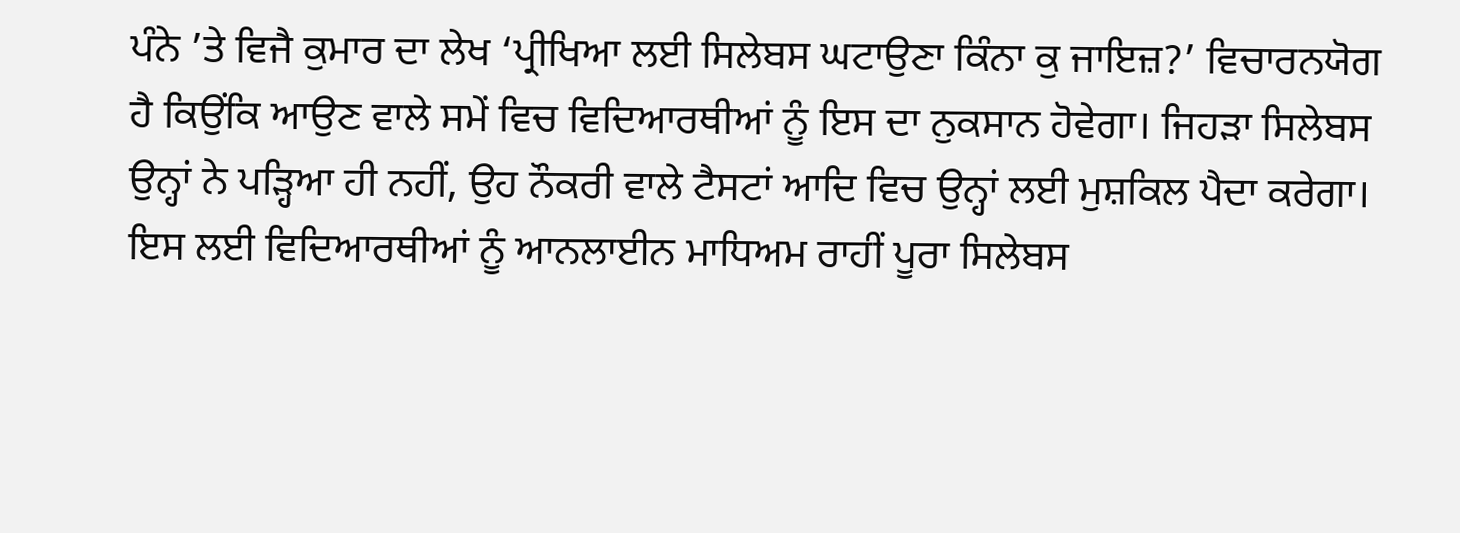ਪੰਨੇ ’ਤੇ ਵਿਜੈ ਕੁਮਾਰ ਦਾ ਲੇਖ ‘ਪ੍ਰੀਖਿਆ ਲਈ ਸਿਲੇਬਸ ਘਟਾਉਣਾ ਕਿੰਨਾ ਕੁ ਜਾਇਜ਼?’ ਵਿਚਾਰਨਯੋਗ ਹੈ ਕਿਉਂਕਿ ਆਉਣ ਵਾਲੇ ਸਮੇਂ ਵਿਚ ਵਿਦਿਆਰਥੀਆਂ ਨੂੰ ਇਸ ਦਾ ਨੁਕਸਾਨ ਹੋਵੇਗਾ। ਜਿਹੜਾ ਸਿਲੇਬਸ ਉਨ੍ਹਾਂ ਨੇ ਪੜ੍ਹਿਆ ਹੀ ਨਹੀਂ, ਉਹ ਨੌਕਰੀ ਵਾਲੇ ਟੈਸਟਾਂ ਆਦਿ ਵਿਚ ਉਨ੍ਹਾਂ ਲਈ ਮੁਸ਼ਕਿਲ ਪੈਦਾ ਕਰੇਗਾ। ਇਸ ਲਈ ਵਿਦਿਆਰਥੀਆਂ ਨੂੰ ਆਨਲਾਈਨ ਮਾਧਿਅਮ ਰਾਹੀਂ ਪੂਰਾ ਸਿਲੇਬਸ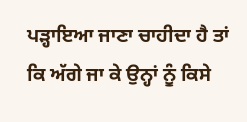ਪੜ੍ਹਾਇਆ ਜਾਣਾ ਚਾਹੀਦਾ ਹੈ ਤਾਂ ਕਿ ਅੱਗੇ ਜਾ ਕੇ ਉਨ੍ਹਾਂ ਨੂੰ ਕਿਸੇ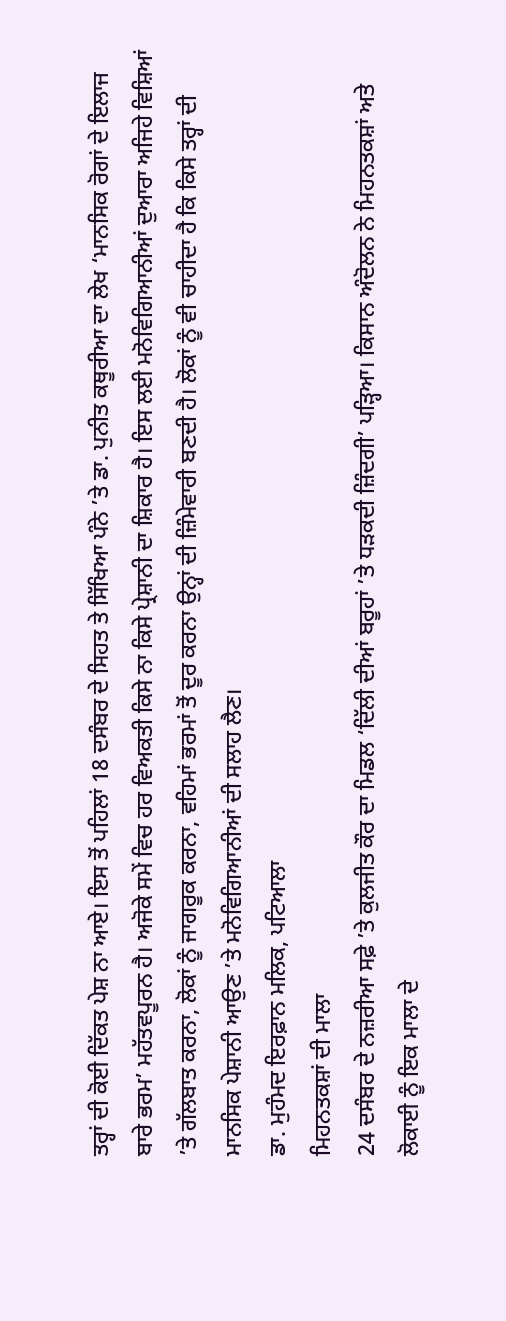ਤਰ੍ਹਾਂ ਦੀ ਕੋਈ ਦਿੱਕਤ ਪੇਸ਼ ਨਾ ਆਏ। ਇਸ ਤੋਂ ਪਹਿਲਾਂ 18 ਦਸੰਬਰ ਦੇ ਸਿਹਤ ਤੇ ਸਿੱਖਿਆ ਪੰਨੇ ’ਤੇ ਡਾ. ਪੁਨੀਤ ਕਥੂਰੀਆ ਦਾ ਲੇਖ ‘ਮਾਨਸਿਕ ਰੋਗਾਂ ਦੇ ਇਲਾਜ ਬਾਰੇ ਭਰਮ’ ਮਹੱਤਵਪੂਰਨ ਹੈ। ਅਜੋਕੇ ਸਮੇਂ ਵਿਚ ਹਰ ਵਿਅਕਤੀ ਕਿਸੇ ਨਾ ਕਿਸੇ ਪ੍ਰੇਸ਼ਾਨੀ ਦਾ ਸ਼ਿਕਾਰ ਹੈ। ਇਸ ਲਈ ਮਨੋਵਿਗਿਆਨੀਆਂ ਦੁਆਰਾ ਅਜਿਹੇ ਵਿਸ਼ਿਆਂ ’ਤੇ ਗੱਲਬਾਤ ਕਰਨਾ, ਲੋਕਾਂ ਨੂੰ ਜਾਗਰੂਕ ਕਰਨਾ, ਵਹਿਮਾਂ ਭਰਮਾਂ ਤੋਂ ਦੂਰ ਕਰਨਾ ਉਨ੍ਹਾਂ ਦੀ ਜ਼ਿੰਮੇਵਾਰੀ ਬਣਦੀ ਹੈ। ਲੋਕਾਂ ਨੂੰ ਵੀ ਚਾਹੀਦਾ ਹੈ ਕਿ ਕਿਸੇ ਤਰ੍ਹਾਂ ਦੀ ਮਾਨਸਿਕ ਪੇਸ਼ਾਨੀ ਆਉਣ ’ਤੇ ਮਨੋਵਿਗਿਆਨੀਆਂ ਦੀ ਸਲਾਹ ਲੈਣ।
ਡਾ. ਮੁਹੰਮਦ ਇਰਫ਼ਾਨ ਮਲਿਕ, ਪਟਿਆਲਾ
ਮਿਹਨਤਕਸ਼ਾਂ ਦੀ ਮਾਲਾ
24 ਦਸੰਬਰ ਦੇ ਨਜ਼ਰੀਆ ਸਫ਼ੇ ’ਤੇ ਕੁਲਜੀਤ ਕੌਰ ਦਾ ਮਿਡਲ ‘ਦਿੱਲੀ ਦੀਆਂ ਬਰੂਹਾਂ ’ਤੇ ਧੜਕਦੀ ਜ਼ਿੰਦਗੀ’ ਪੜ੍ਹਿਆ। ਕਿਸਾਨ ਅੰਦੋਲਨ ਨੇ ਮਿਹਨਤਕਸ਼ਾਂ ਅਤੇ ਲੋਕਾਈ ਨੂੰ ਇਕ ਮਾਲਾ ਦੇ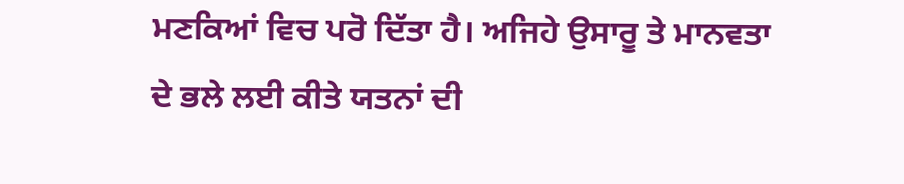ਮਣਕਿਆਂ ਵਿਚ ਪਰੋ ਦਿੱਤਾ ਹੈ। ਅਜਿਹੇ ਉਸਾਰੂ ਤੇ ਮਾਨਵਤਾ ਦੇ ਭਲੇ ਲਈ ਕੀਤੇ ਯਤਨਾਂ ਦੀ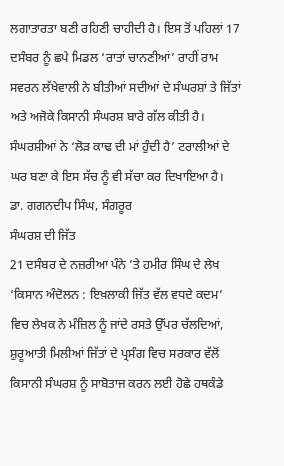ਲਗਾਤਾਰਤਾ ਬਣੀ ਰਹਿਣੀ ਚਾਹੀਦੀ ਹੈ। ਇਸ ਤੋਂ ਪਹਿਲਾਂ 17 ਦਸੰਬਰ ਨੂੰ ਛਪੇ ਮਿਡਲ ‘ਰਾਤਾਂ ਚਾਨਣੀਆਂ’ ਰਾਹੀਂ ਰਾਮ ਸਵਰਨ ਲੱਖੇਵਾਲੀ ਨੇ ਬੀਤੀਆਂ ਸਦੀਆਂ ਦੇ ਸੰਘਰਸ਼ਾਂ ਤੇ ਜਿੱਤਾਂ ਅਤੇ ਅਜੋਕੇ ਕਿਸਾਨੀ ਸੰਘਰਸ਼ ਬਾਰੇ ਗੱਲ ਕੀਤੀ ਹੈ। ਸੰਘਰਸ਼ੀਆਂ ਨੇ ‘ਲੋੜ ਕਾਢ ਦੀ ਮਾਂ ਹੁੰਦੀ ਹੈ’ ਟਰਾਲੀਆਂ ਦੇ ਘਰ ਬਣਾ ਕੇ ਇਸ ਸੱਚ ਨੂੰ ਵੀ ਸੱਚਾ ਕਰ ਦਿਖਾਇਆ ਹੈ।
ਡਾ. ਗਗਨਦੀਪ ਸਿੰਘ, ਸੰਗਰੂਰ
ਸੰਘਰਸ਼ ਦੀ ਜਿੱਤ
21 ਦਸੰਬਰ ਦੇ ਨਜ਼ਰੀਆ ਪੰਨੇ ’ਤੇ ਹਮੀਰ ਸਿੰਘ ਦੇ ਲੇਖ ‘ਕਿਸਾਨ ਅੰਦੋਲਨ : ਇਖ਼ਲਾਕੀ ਜਿੱਤ ਵੱਲ ਵਧਦੇ ਕਦਮ’ ਵਿਚ ਲੇਖਕ ਨੇ ਮੰਜ਼ਿਲ ਨੂੰ ਜਾਂਦੇ ਰਸਤੇ ਉੱਪਰ ਚੱਲਦਿਆਂ, ਸ਼ੁਰੂਆਤੀ ਮਿਲੀਆਂ ਜਿੱਤਾਂ ਦੇ ਪ੍ਰਸੰਗ ਵਿਚ ਸਰਕਾਰ ਵੱਲੋਂ ਕਿਸਾਨੀ ਸੰਘਰਸ਼ ਨੂੰ ਸਾਬੋਤਾਜ ਕਰਨ ਲਈ ਹੋਛੇ ਹਥਕੰਡੇ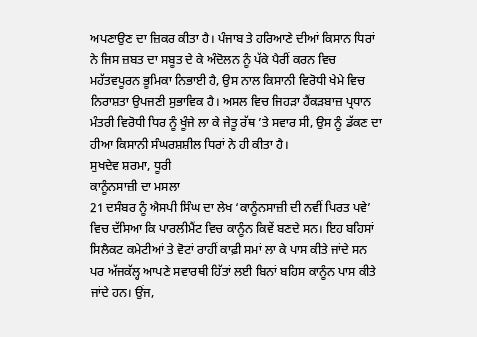ਅਪਣਾਉਣ ਦਾ ਜ਼ਿਕਰ ਕੀਤਾ ਹੈ। ਪੰਜਾਬ ਤੇ ਹਰਿਆਣੇ ਦੀਆਂ ਕਿਸਾਨ ਧਿਰਾਂ ਨੇ ਜਿਸ ਜ਼ਬਤ ਦਾ ਸਬੂਤ ਦੇ ਕੇ ਅੰਦੋਲਨ ਨੂੰ ਪੱਕੇ ਪੈਰੀਂ ਕਰਨ ਵਿਚ ਮਹੱਤਵਪੂਰਨ ਭੂਮਿਕਾ ਨਿਭਾਈ ਹੈ, ਉਸ ਨਾਲ ਕਿਸਾਨੀ ਵਿਰੋਧੀ ਖੇਮੇ ਵਿਚ ਨਿਰਾਸ਼ਤਾ ਉਪਜਣੀ ਸੁਭਾਵਿਕ ਹੈ। ਅਸਲ ਵਿਚ ਜਿਹੜਾ ਹੈਂਕੜਬਾਜ਼ ਪ੍ਰਧਾਨ ਮੰਤਰੀ ਵਿਰੋਧੀ ਧਿਰ ਨੂੰ ਖੂੰਜੇ ਲਾ ਕੇ ਜੇਤੂ ਰੱਥ ’ਤੇ ਸਵਾਰ ਸੀ, ਉਸ ਨੂੰ ਡੱਕਣ ਦਾ ਹੀਆ ਕਿਸਾਨੀ ਸੰਘਰਸ਼ਸ਼ੀਲ ਧਿਰਾਂ ਨੇ ਹੀ ਕੀਤਾ ਹੈ।
ਸੁਖਦੇਵ ਸ਼ਰਮਾ, ਧੂਰੀ
ਕਾਨੂੰਨਸਾਜ਼ੀ ਦਾ ਮਸਲਾ
21 ਦਸੰਬਰ ਨੂੰ ਐਸਪੀ ਸਿੰਘ ਦਾ ਲੇਖ ‘ਕਾਨੂੰਨਸਾਜ਼ੀ ਦੀ ਨਵੀਂ ਪਿਰਤ ਪਵੇ’ ਵਿਚ ਦੱਸਿਆ ਕਿ ਪਾਰਲੀਮੈਂਟ ਵਿਚ ਕਾਨੂੰਨ ਕਿਵੇਂ ਬਣਦੇ ਸਨ। ਇਹ ਬਹਿਸਾਂ ਸਿਲੈਕਟ ਕਮੇਟੀਆਂ ਤੇ ਵੋਟਾਂ ਰਾਹੀਂ ਕਾਫ਼ੀ ਸਮਾਂ ਲਾ ਕੇ ਪਾਸ ਕੀਤੇ ਜਾਂਦੇ ਸਨ ਪਰ ਅੱਜਕੱਲ੍ਹ ਆਪਣੇ ਸਵਾਰਥੀ ਹਿੱਤਾਂ ਲਈ ਬਿਨਾਂ ਬਹਿਸ ਕਾਨੂੰਨ ਪਾਸ ਕੀਤੇ ਜਾਂਦੇ ਹਨ। ਉਂਜ,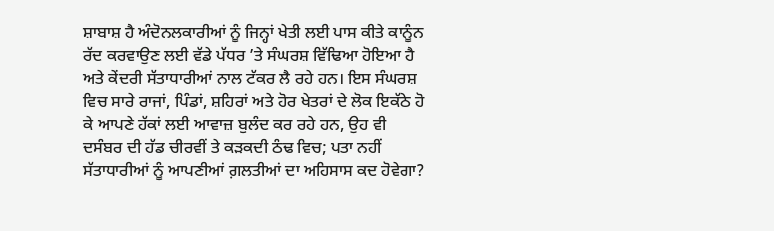ਸ਼ਾਬਾਸ਼ ਹੈ ਅੰਦੋਨਲਕਾਰੀਆਂ ਨੂੰ ਜਿਨ੍ਹਾਂ ਖੇਤੀ ਲਈ ਪਾਸ ਕੀਤੇ ਕਾਨੂੰਨ ਰੱਦ ਕਰਵਾਉਣ ਲਈ ਵੱਡੇ ਪੱਧਰ ’ਤੇ ਸੰਘਰਸ਼ ਵਿੱਢਿਆ ਹੋਇਆ ਹੈ ਅਤੇ ਕੇਂਦਰੀ ਸੱਤਾਧਾਰੀਆਂ ਨਾਲ ਟੱਕਰ ਲੈ ਰਹੇ ਹਨ। ਇਸ ਸੰਘਰਸ਼ ਵਿਚ ਸਾਰੇ ਰਾਜਾਂ, ਪਿੰਡਾਂ, ਸ਼ਹਿਰਾਂ ਅਤੇ ਹੋਰ ਖੇਤਰਾਂ ਦੇ ਲੋਕ ਇਕੱਠੇ ਹੋ ਕੇ ਆਪਣੇ ਹੱਕਾਂ ਲਈ ਆਵਾਜ਼ ਬੁਲੰਦ ਕਰ ਰਹੇ ਹਨ, ਉਹ ਵੀ ਦਸੰਬਰ ਦੀ ਹੱਡ ਚੀਰਵੀਂ ਤੇ ਕੜਕਦੀ ਠੰਢ ਵਿਚ; ਪਤਾ ਨਹੀਂ ਸੱਤਾਧਾਰੀਆਂ ਨੂੰ ਆਪਣੀਆਂ ਗ਼ਲਤੀਆਂ ਦਾ ਅਹਿਸਾਸ ਕਦ ਹੋਵੇਗਾ?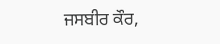ਜਸਬੀਰ ਕੌਰ,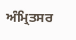ਅੰਮ੍ਰਿਤਸਰ